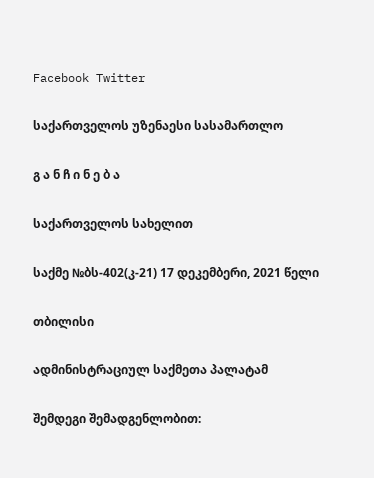Facebook Twitter

საქართველოს უზენაესი სასამართლო

გ ა ნ ჩ ი ნ ე ბ ა

საქართველოს სახელით

საქმე №ბს-402(კ-21) 17 დეკემბერი, 2021 წელი

თბილისი

ადმინისტრაციულ საქმეთა პალატამ

შემდეგი შემადგენლობით: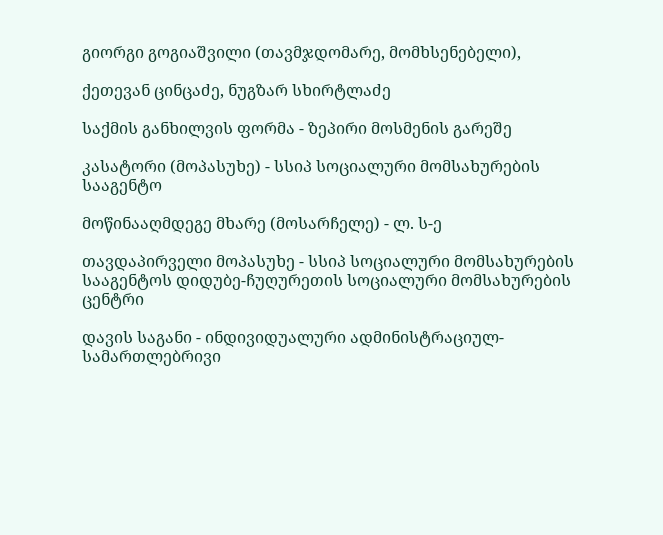გიორგი გოგიაშვილი (თავმჯდომარე, მომხსენებელი),

ქეთევან ცინცაძე, ნუგზარ სხირტლაძე

საქმის განხილვის ფორმა - ზეპირი მოსმენის გარეშე

კასატორი (მოპასუხე) - სსიპ სოციალური მომსახურების სააგენტო

მოწინააღმდეგე მხარე (მოსარჩელე) - ლ. ს-ე

თავდაპირველი მოპასუხე - სსიპ სოციალური მომსახურების სააგენტოს დიდუბე-ჩუღურეთის სოციალური მომსახურების ცენტრი

დავის საგანი - ინდივიდუალური ადმინისტრაციულ-სამართლებრივი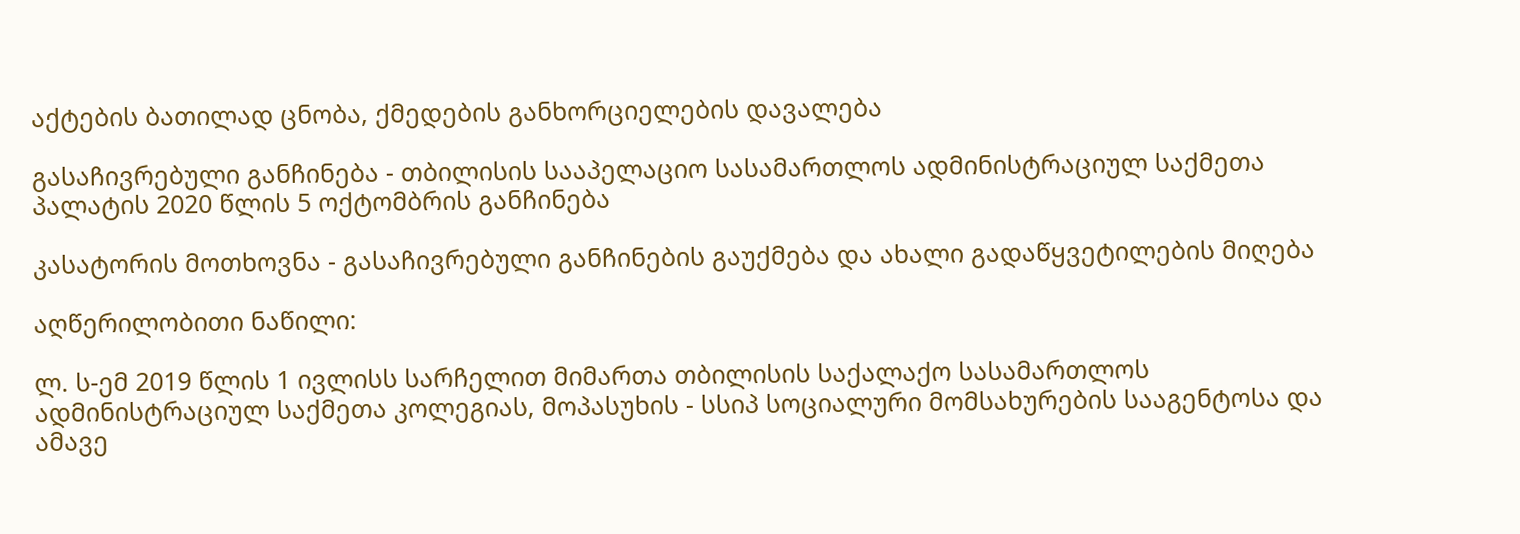აქტების ბათილად ცნობა, ქმედების განხორციელების დავალება

გასაჩივრებული განჩინება - თბილისის სააპელაციო სასამართლოს ადმინისტრაციულ საქმეთა პალატის 2020 წლის 5 ოქტომბრის განჩინება

კასატორის მოთხოვნა - გასაჩივრებული განჩინების გაუქმება და ახალი გადაწყვეტილების მიღება

აღწერილობითი ნაწილი:

ლ. ს-ემ 2019 წლის 1 ივლისს სარჩელით მიმართა თბილისის საქალაქო სასამართლოს ადმინისტრაციულ საქმეთა კოლეგიას, მოპასუხის - სსიპ სოციალური მომსახურების სააგენტოსა და ამავე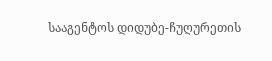სააგენტოს დიდუბე-ჩუღურეთის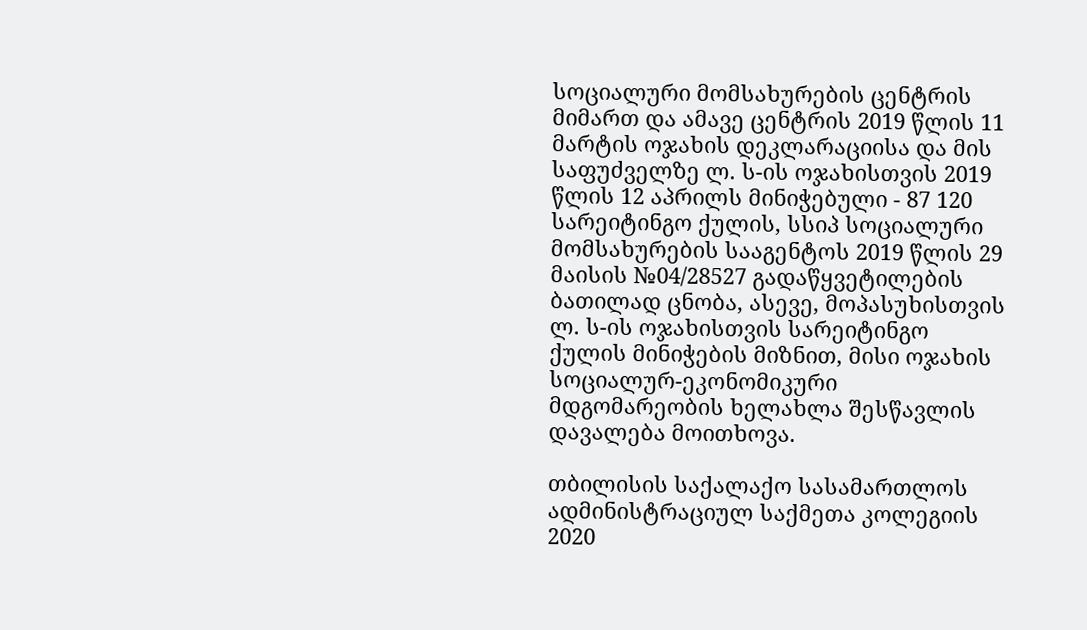სოციალური მომსახურების ცენტრის მიმართ და ამავე ცენტრის 2019 წლის 11 მარტის ოჯახის დეკლარაციისა და მის საფუძველზე ლ. ს-ის ოჯახისთვის 2019 წლის 12 აპრილს მინიჭებული - 87 120 სარეიტინგო ქულის, სსიპ სოციალური მომსახურების სააგენტოს 2019 წლის 29 მაისის №04/28527 გადაწყვეტილების ბათილად ცნობა, ასევე, მოპასუხისთვის ლ. ს-ის ოჯახისთვის სარეიტინგო ქულის მინიჭების მიზნით, მისი ოჯახის სოციალურ-ეკონომიკური მდგომარეობის ხელახლა შესწავლის დავალება მოითხოვა.

თბილისის საქალაქო სასამართლოს ადმინისტრაციულ საქმეთა კოლეგიის 2020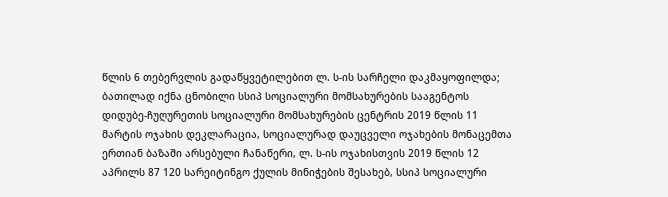წლის 6 თებერვლის გადაწყვეტილებით ლ. ს-ის სარჩელი დაკმაყოფილდა; ბათილად იქნა ცნობილი სსიპ სოციალური მომსახურების სააგენტოს დიდუბე-ჩუღურეთის სოციალური მომსახურების ცენტრის 2019 წლის 11 მარტის ოჯახის დეკლარაცია, სოციალურად დაუცველი ოჯახების მონაცემთა ერთიან ბაზაში არსებული ჩანაწერი, ლ. ს-ის ოჯახისთვის 2019 წლის 12 აპრილს 87 120 სარეიტინგო ქულის მინიჭების შესახებ, სსიპ სოციალური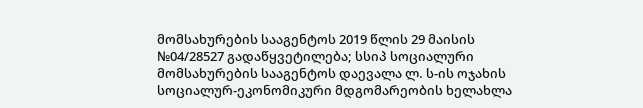მომსახურების სააგენტოს 2019 წლის 29 მაისის №04/28527 გადაწყვეტილება; სსიპ სოციალური მომსახურების სააგენტოს დაევალა ლ. ს-ის ოჯახის სოციალურ-ეკონომიკური მდგომარეობის ხელახლა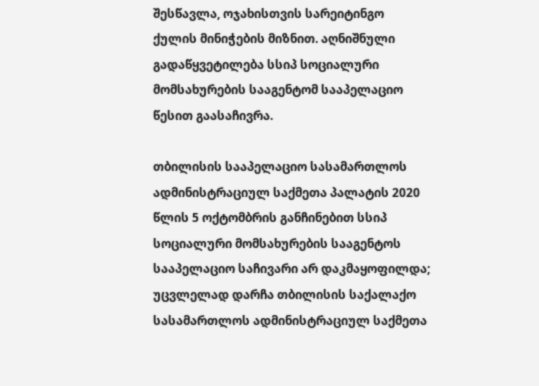შესწავლა, ოჯახისთვის სარეიტინგო ქულის მინიჭების მიზნით. აღნიშნული გადაწყვეტილება სსიპ სოციალური მომსახურების სააგენტომ სააპელაციო წესით გაასაჩივრა.

თბილისის სააპელაციო სასამართლოს ადმინისტრაციულ საქმეთა პალატის 2020 წლის 5 ოქტომბრის განჩინებით სსიპ სოციალური მომსახურების სააგენტოს სააპელაციო საჩივარი არ დაკმაყოფილდა; უცვლელად დარჩა თბილისის საქალაქო სასამართლოს ადმინისტრაციულ საქმეთა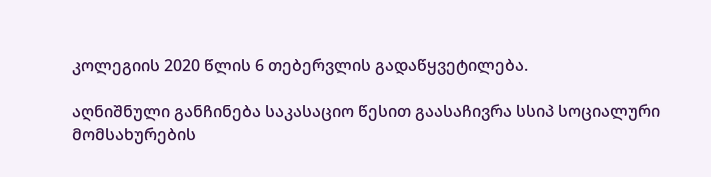კოლეგიის 2020 წლის 6 თებერვლის გადაწყვეტილება.

აღნიშნული განჩინება საკასაციო წესით გაასაჩივრა სსიპ სოციალური მომსახურების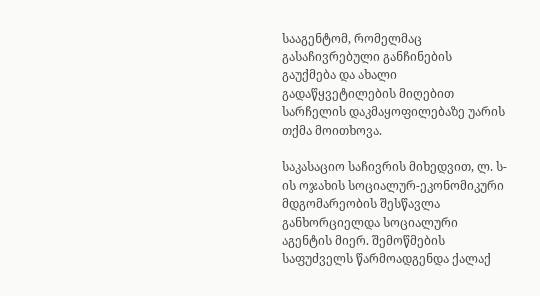სააგენტომ, რომელმაც გასაჩივრებული განჩინების გაუქმება და ახალი გადაწყვეტილების მიღებით სარჩელის დაკმაყოფილებაზე უარის თქმა მოითხოვა.

საკასაციო საჩივრის მიხედვით, ლ. ს-ის ოჯახის სოციალურ-ეკონომიკური მდგომარეობის შესწავლა განხორციელდა სოციალური აგენტის მიერ. შემოწმების საფუძველს წარმოადგენდა ქალაქ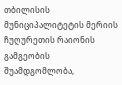თბილისის მუნიციპალიტეტის მერიის ჩუღურეთის რაიონის გამგეობის შუამდგომლობა,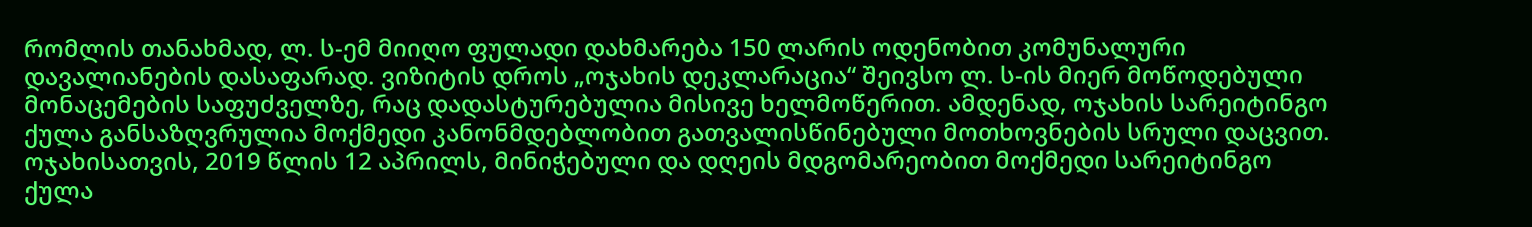რომლის თანახმად, ლ. ს-ემ მიიღო ფულადი დახმარება 150 ლარის ოდენობით კომუნალური დავალიანების დასაფარად. ვიზიტის დროს „ოჯახის დეკლარაცია“ შეივსო ლ. ს-ის მიერ მოწოდებული მონაცემების საფუძველზე, რაც დადასტურებულია მისივე ხელმოწერით. ამდენად, ოჯახის სარეიტინგო ქულა განსაზღვრულია მოქმედი კანონმდებლობით გათვალისწინებული მოთხოვნების სრული დაცვით. ოჯახისათვის, 2019 წლის 12 აპრილს, მინიჭებული და დღეის მდგომარეობით მოქმედი სარეიტინგო ქულა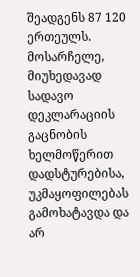შეადგენს 87 120 ერთეულს. მოსარჩელე, მიუხედავად სადავო დეკლარაციის გაცნობის ხელმოწერით დადსტურებისა, უკმაყოფილებას გამოხატავდა და არ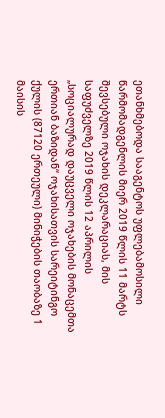ეთანხმებოდა სააგენტოს უფლებამოსილი წარმომადგენლის მიერ 2019 წლის 11 მარტს შევსებული ოჯახის დეკლარაციას, მის საფუძველზე 2019 წლის 12 აპრილის „სოციალურად დაუცველი ოჯახების მონაცემთა ერთიან ბაზიდან“ ოჯახისათვის სარეიტინგო ქულის (87120 ერთეული) მინიჭების თაობაზე 1 მაისის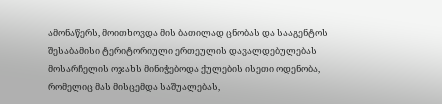ამონაწერს, მოითხოვდა მის ბათილად ცნობას და სააგენტოს შესაბამისი ტერიტორიული ერთეულის დავალდებულებას მოსარჩელის ოჯახს მინიჭებოდა ქულების ისეთი ოდენობა, რომელიც მას მისცემდა საშუალებას,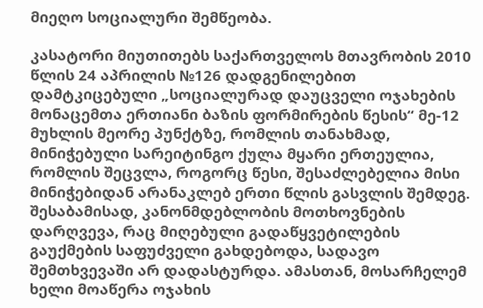მიეღო სოციალური შემწეობა.

კასატორი მიუთითებს საქართველოს მთავრობის 2010 წლის 24 აპრილის №126 დადგენილებით დამტკიცებული „სოციალურად დაუცველი ოჯახების მონაცემთა ერთიანი ბაზის ფორმირების წესის“ მე-12 მუხლის მეორე პუნქტზე, რომლის თანახმად, მინიჭებული სარეიტინგო ქულა მყარი ერთეულია, რომლის შეცვლა, როგორც წესი, შესაძლებელია მისი მინიჭებიდან არანაკლებ ერთი წლის გასვლის შემდეგ. შესაბამისად, კანონმდებლობის მოთხოვნების დარღვევა, რაც მიღებული გადაწყვეტილების გაუქმების საფუძველი გახდებოდა, სადავო შემთხვევაში არ დადასტურდა. ამასთან, მოსარჩელემ ხელი მოაწერა ოჯახის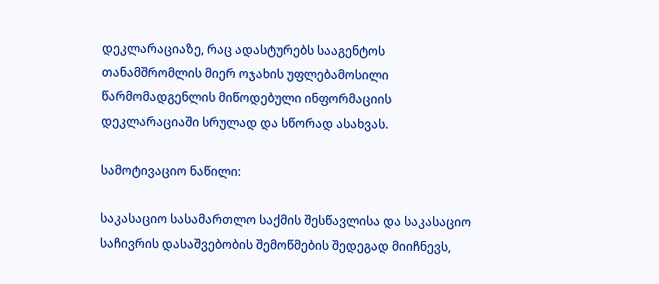დეკლარაციაზე, რაც ადასტურებს სააგენტოს თანამშრომლის მიერ ოჯახის უფლებამოსილი წარმომადგენლის მიწოდებული ინფორმაციის დეკლარაციაში სრულად და სწორად ასახვას.

სამოტივაციო ნაწილი:

საკასაციო სასამართლო საქმის შესწავლისა და საკასაციო საჩივრის დასაშვებობის შემოწმების შედეგად მიიჩნევს,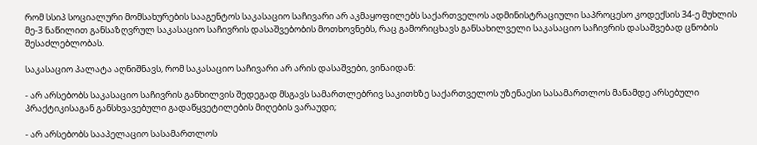რომ სსიპ სოციალური მომსახურების სააგენტოს საკასაციო საჩივარი არ აკმაყოფილებს საქართველოს ადმინისტრაციული საპროცესო კოდექსის 34-ე მუხლის მე-3 ნაწილით განსაზღვრულ საკასაციო საჩივრის დასაშვებობის მოთხოვნებს, რაც გამორიცხავს განსახილველი საკასაციო საჩივრის დასაშვებად ცნობის შესაძლებლობას.

საკასაციო პალატა აღნიშნავს, რომ საკასაციო საჩივარი არ არის დასაშვები, ვინაიდან:

- არ არსებობს საკასაციო საჩივრის განხილვის შედეგად მსგავს სამართლებრივ საკითხზე საქართველოს უზენაესი სასამართლოს მანამდე არსებული პრაქტიკისაგან განსხვავებული გადაწყვეტილების მიღების ვარაუდი;

- არ არსებობს სააპელაციო სასამართლოს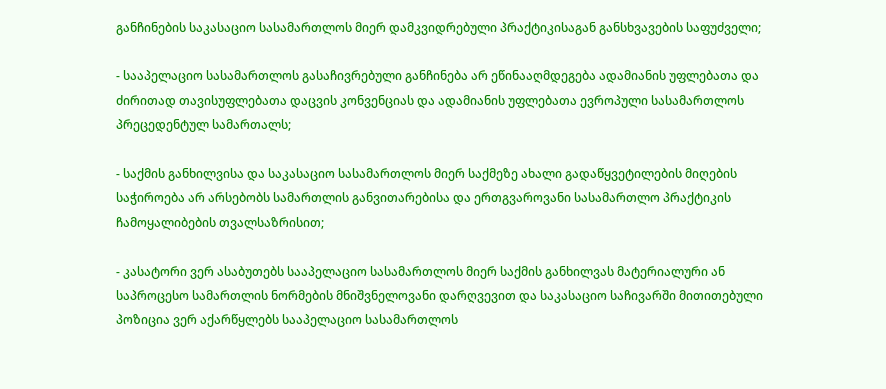განჩინების საკასაციო სასამართლოს მიერ დამკვიდრებული პრაქტიკისაგან განსხვავების საფუძველი;

- სააპელაციო სასამართლოს გასაჩივრებული განჩინება არ ეწინააღმდეგება ადამიანის უფლებათა და ძირითად თავისუფლებათა დაცვის კონვენციას და ადამიანის უფლებათა ევროპული სასამართლოს პრეცედენტულ სამართალს;

- საქმის განხილვისა და საკასაციო სასამართლოს მიერ საქმეზე ახალი გადაწყვეტილების მიღების საჭიროება არ არსებობს სამართლის განვითარებისა და ერთგვაროვანი სასამართლო პრაქტიკის ჩამოყალიბების თვალსაზრისით;

- კასატორი ვერ ასაბუთებს სააპელაციო სასამართლოს მიერ საქმის განხილვას მატერიალური ან საპროცესო სამართლის ნორმების მნიშვნელოვანი დარღვევით და საკასაციო საჩივარში მითითებული პოზიცია ვერ აქარწყლებს სააპელაციო სასამართლოს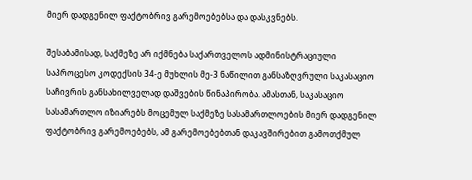მიერ დადგენილ ფაქტობრივ გარემოებებსა და დასკვნებს.

შესაბამისად, საქმეზე არ იქმნება საქართველოს ადმინისტრაციული საპროცესო კოდექსის 34-ე მუხლის მე-3 ნაწილით განსაზღვრული საკასაციო საჩივრის განსახილველად დაშვების წინაპირობა. ამასთან, საკასაციო სასამართლო იზიარებს მოცემულ საქმეზე სასამართლოების მიერ დადგენილ ფაქტობრივ გარემოებებს, ამ გარემოებებთან დაკავშირებით გამოთქმულ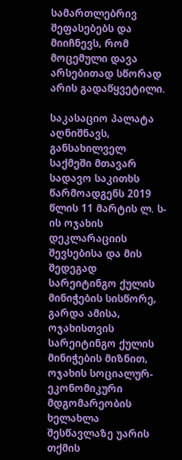სამართლებრივ შეფასებებს და მიიჩნევს, რომ მოცემული დავა არსებითად სწორად არის გადაწყვეტილი.

საკასაციო პალატა აღნიშნავს, განსახილველ საქმეში მთავარ სადავო საკითხს წარმოადგენს 2019 წლის 11 მარტის ლ. ს-ის ოჯახის დეკლარაციის შევსებისა და მის შედეგად სარეიტინგო ქულის მინიჭების სისწორე, გარდა ამისა, ოჯახისთვის სარეიტინგო ქულის მინიჭების მიზნით, ოჯახის სოციალურ-ეკონომიკური მდგომარეობის ხელახლა შესწავლაზე უარის თქმის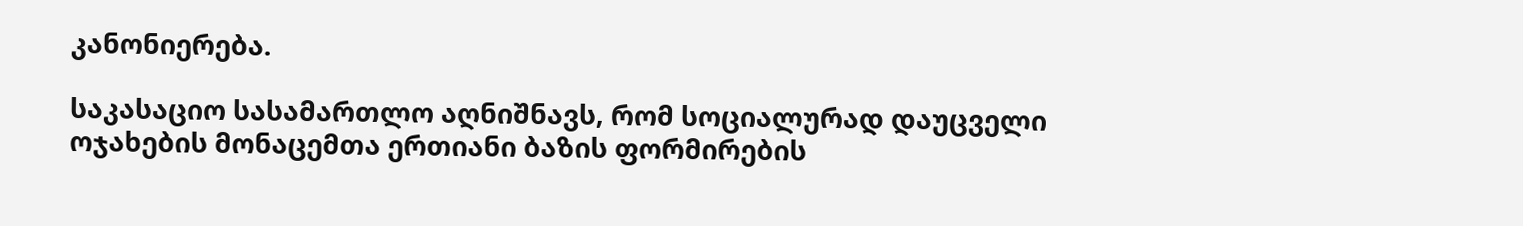კანონიერება.

საკასაციო სასამართლო აღნიშნავს, რომ სოციალურად დაუცველი ოჯახების მონაცემთა ერთიანი ბაზის ფორმირების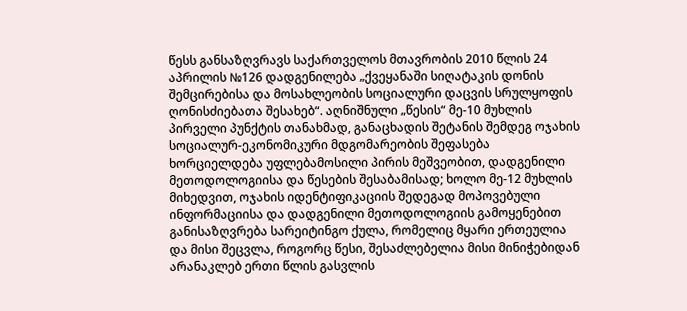წესს განსაზღვრავს საქართველოს მთავრობის 2010 წლის 24 აპრილის №126 დადგენილება „ქვეყანაში სიღატაკის დონის შემცირებისა და მოსახლეობის სოციალური დაცვის სრულყოფის ღონისძიებათა შესახებ“. აღნიშნული „წესის“ მე-10 მუხლის პირველი პუნქტის თანახმად, განაცხადის შეტანის შემდეგ ოჯახის სოციალურ-ეკონომიკური მდგომარეობის შეფასება ხორციელდება უფლებამოსილი პირის მეშვეობით, დადგენილი მეთოდოლოგიისა და წესების შესაბამისად; ხოლო მე-12 მუხლის მიხედვით, ოჯახის იდენტიფიკაციის შედეგად მოპოვებული ინფორმაციისა და დადგენილი მეთოდოლოგიის გამოყენებით განისაზღვრება სარეიტინგო ქულა, რომელიც მყარი ერთეულია და მისი შეცვლა, როგორც წესი, შესაძლებელია მისი მინიჭებიდან არანაკლებ ერთი წლის გასვლის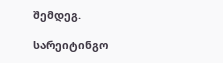შემდეგ.

სარეიტინგო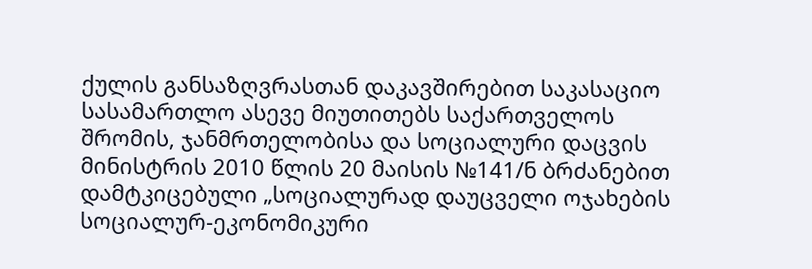ქულის განსაზღვრასთან დაკავშირებით საკასაციო სასამართლო ასევე მიუთითებს საქართველოს შრომის, ჯანმრთელობისა და სოციალური დაცვის მინისტრის 2010 წლის 20 მაისის №141/ნ ბრძანებით დამტკიცებული „სოციალურად დაუცველი ოჯახების სოციალურ-ეკონომიკური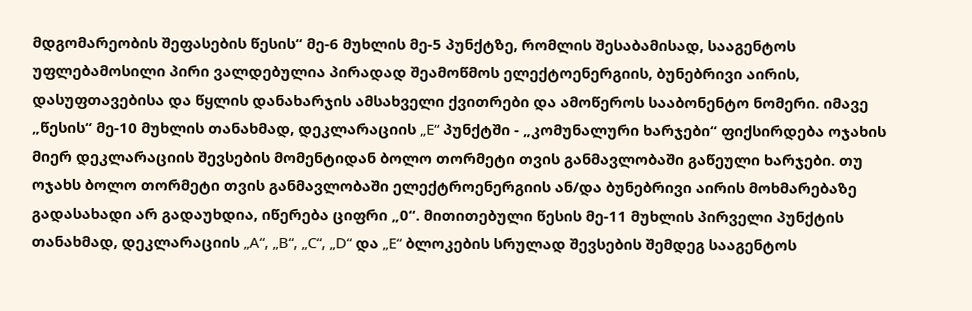მდგომარეობის შეფასების წესის“ მე-6 მუხლის მე-5 პუნქტზე, რომლის შესაბამისად, სააგენტოს უფლებამოსილი პირი ვალდებულია პირადად შეამოწმოს ელექტოენერგიის, ბუნებრივი აირის, დასუფთავებისა და წყლის დანახარჯის ამსახველი ქვითრები და ამოწეროს სააბონენტო ნომერი. იმავე „წესის“ მე-10 მუხლის თანახმად, დეკლარაციის „E“ პუნქტში - „კომუნალური ხარჯები“ ფიქსირდება ოჯახის მიერ დეკლარაციის შევსების მომენტიდან ბოლო თორმეტი თვის განმავლობაში გაწეული ხარჯები. თუ ოჯახს ბოლო თორმეტი თვის განმავლობაში ელექტროენერგიის ან/და ბუნებრივი აირის მოხმარებაზე გადასახადი არ გადაუხდია, იწერება ციფრი „0“. მითითებული წესის მე-11 მუხლის პირველი პუნქტის თანახმად, დეკლარაციის „A“, „B“, „C“, „D“ და „E“ ბლოკების სრულად შევსების შემდეგ სააგენტოს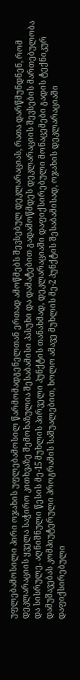უფლებამოსილი პირი ოჯახის უფლებამოსილ წარმომადგენელთან ერთად ამოწმებს შევსებულ დეკლარაციას, რათა დარწმუნდნენ, რომ დეკლარაციის ყველა საჭირო კითხვაზე შემოხაზულია შესაბამისი პასუხი და დამატებით გადამოწმდეს დეკლარაციის შევსების მართებულობა და სისრულე. აღნიშნული წესის მე-15 მუხლის პირველი პუნქტის თანახმად, დეკლარაციაში დაფიქსირებული მონაცემები გადის ტექნიკურ დამუშავებას კომპიუტერული პროგრამის საშუალებით, ხოლო ამავე მუხლის მე-2 პუნქტის შესაბამისად, ოჯახის დეკლარაციაში დაფიქსირებული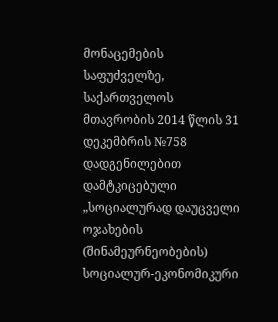მონაცემების საფუძველზე, საქართველოს მთავრობის 2014 წლის 31 დეკემბრის №758 დადგენილებით დამტკიცებული „სოციალურად დაუცველი ოჯახების (შინამეურნეობების) სოციალურ-ეკონომიკური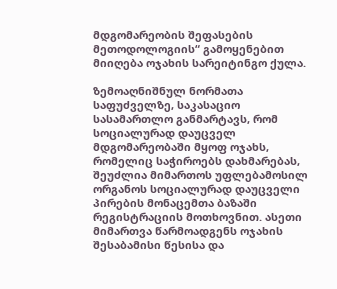მდგომარეობის შეფასების მეთოდოლოგიის“ გამოყენებით მიიღება ოჯახის სარეიტინგო ქულა.

ზემოაღნიშნულ ნორმათა საფუძველზე, საკასაციო სასამართლო განმარტავს, რომ სოციალურად დაუცველ მდგომარეობაში მყოფ ოჯახს, რომელიც საჭიროებს დახმარებას, შეუძლია მიმართოს უფლებამოსილ ორგანოს სოციალურად დაუცველი პირების მონაცემთა ბაზაში რეგისტრაციის მოთხოვნით. ასეთი მიმართვა წარმოადგენს ოჯახის შესაბამისი წესისა და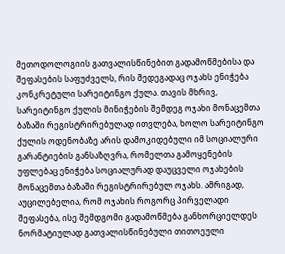მეთოდოლოგიის გათვალისწინებით გადამოწმებისა და შეფასების საფუძველს, რის შედეგადაც ოჯახს ენიჭება კონკრეტული სარეიტინგო ქულა. თავის მხრივ, სარეიტინგო ქულის მინიჭების შემდეგ ოჯახი მონაცემთა ბაზაში რეგისტრირებულად ითვლება, ხოლო სარეიტინგო ქულის ოდენობაზე არის დამოკიდებული იმ სოციალური გარანტიების განსაზღვრა, რომელთა გამოყენების უფლებაც ენიჭება სოციალურად დაუცველი ოჯახების მონაცემთა ბაზაში რეგისტრირებულ ოჯახს. ამრიგად, აუცილებელია, რომ ოჯახის როგორც პირველადი შეფასება, ისე შემდგომი გადამოწმება განხორციელდეს ნორმატიულად გათვალისწინებული თითოეული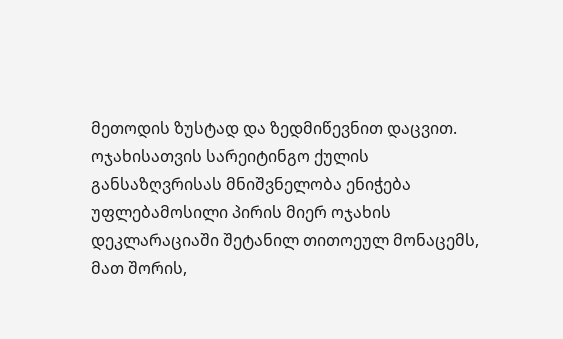მეთოდის ზუსტად და ზედმიწევნით დაცვით. ოჯახისათვის სარეიტინგო ქულის განსაზღვრისას მნიშვნელობა ენიჭება უფლებამოსილი პირის მიერ ოჯახის დეკლარაციაში შეტანილ თითოეულ მონაცემს, მათ შორის,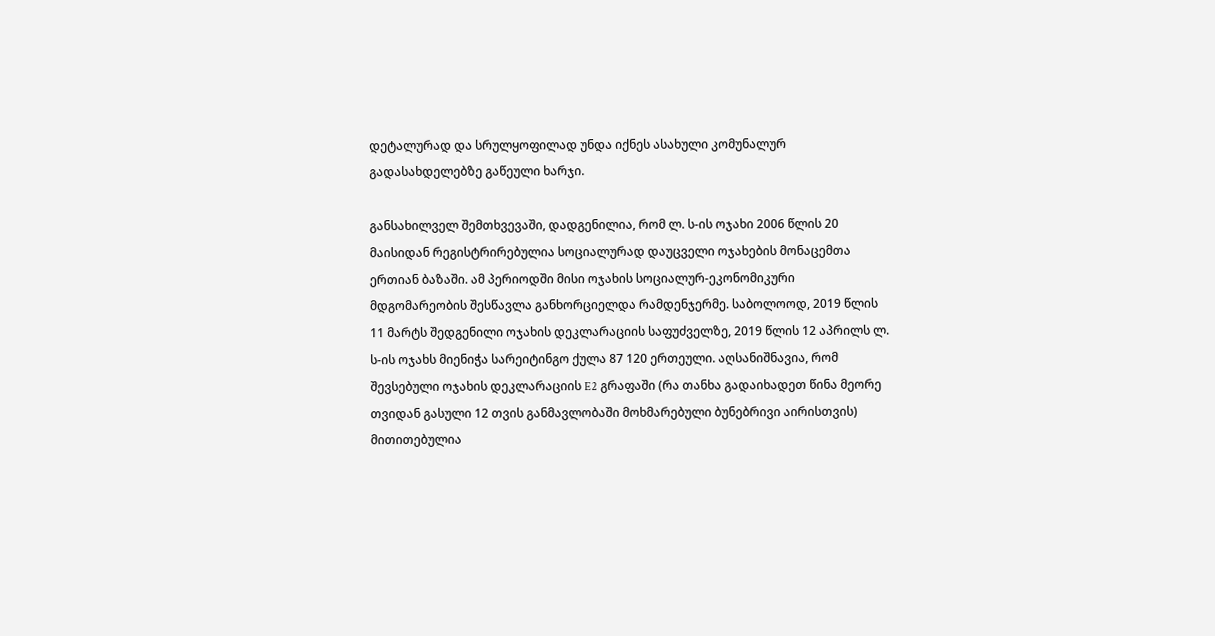დეტალურად და სრულყოფილად უნდა იქნეს ასახული კომუნალურ გადასახდელებზე გაწეული ხარჯი.

განსახილველ შემთხვევაში, დადგენილია, რომ ლ. ს-ის ოჯახი 2006 წლის 20 მაისიდან რეგისტრირებულია სოციალურად დაუცველი ოჯახების მონაცემთა ერთიან ბაზაში. ამ პერიოდში მისი ოჯახის სოციალურ-ეკონომიკური მდგომარეობის შესწავლა განხორციელდა რამდენჯერმე. საბოლოოდ, 2019 წლის 11 მარტს შედგენილი ოჯახის დეკლარაციის საფუძველზე, 2019 წლის 12 აპრილს ლ. ს-ის ოჯახს მიენიჭა სარეიტინგო ქულა 87 120 ერთეული. აღსანიშნავია, რომ შევსებული ოჯახის დეკლარაციის E2 გრაფაში (რა თანხა გადაიხადეთ წინა მეორე თვიდან გასული 12 თვის განმავლობაში მოხმარებული ბუნებრივი აირისთვის) მითითებულია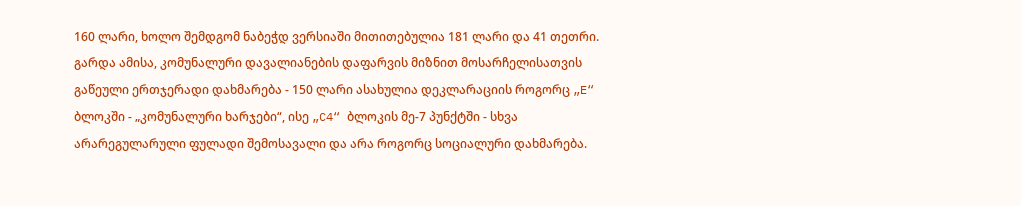160 ლარი, ხოლო შემდგომ ნაბეჭდ ვერსიაში მითითებულია 181 ლარი და 41 თეთრი. გარდა ამისა, კომუნალური დავალიანების დაფარვის მიზნით მოსარჩელისათვის გაწეული ერთჯერადი დახმარება - 150 ლარი ასახულია დეკლარაციის როგორც „E“ ბლოკში - „კომუნალური ხარჯები“, ისე „C4“ ბლოკის მე-7 პუნქტში - სხვა არარეგულარული ფულადი შემოსავალი და არა როგორც სოციალური დახმარება.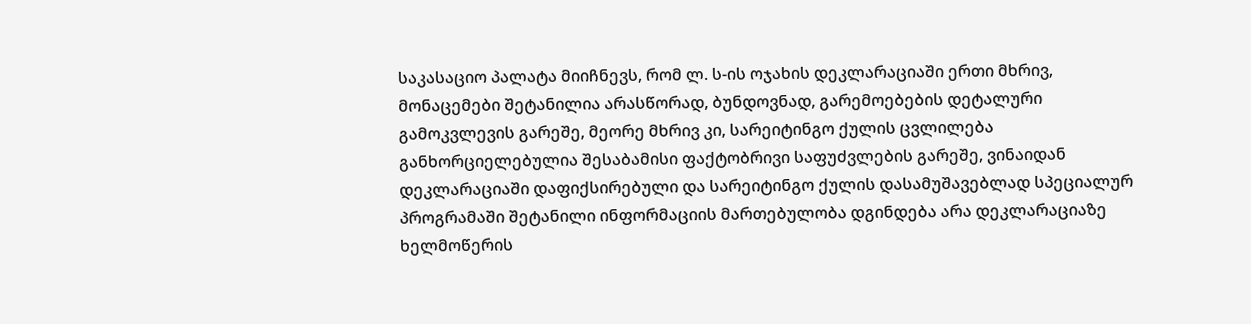საკასაციო პალატა მიიჩნევს, რომ ლ. ს-ის ოჯახის დეკლარაციაში ერთი მხრივ, მონაცემები შეტანილია არასწორად, ბუნდოვნად, გარემოებების დეტალური გამოკვლევის გარეშე, მეორე მხრივ კი, სარეიტინგო ქულის ცვლილება განხორციელებულია შესაბამისი ფაქტობრივი საფუძვლების გარეშე, ვინაიდან დეკლარაციაში დაფიქსირებული და სარეიტინგო ქულის დასამუშავებლად სპეციალურ პროგრამაში შეტანილი ინფორმაციის მართებულობა დგინდება არა დეკლარაციაზე ხელმოწერის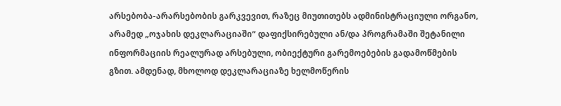არსებობა-არარსებობის გარკვევით, რაზეც მიუთითებს ადმინისტრაციული ორგანო, არამედ „ოჯახის დეკლარაციაში“ დაფიქსირებული ან/და პროგრამაში შეტანილი ინფორმაციის რეალურად არსებული, ობიექტური გარემოებების გადამოწმების გზით. ამდენად, მხოლოდ დეკლარაციაზე ხელმოწერის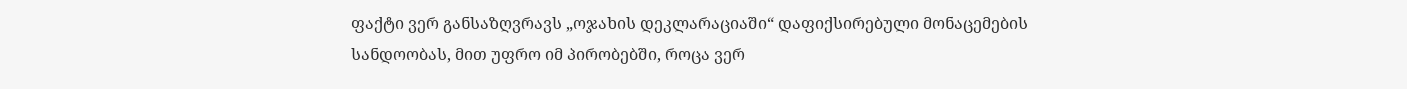ფაქტი ვერ განსაზღვრავს „ოჯახის დეკლარაციაში“ დაფიქსირებული მონაცემების სანდოობას, მით უფრო იმ პირობებში, როცა ვერ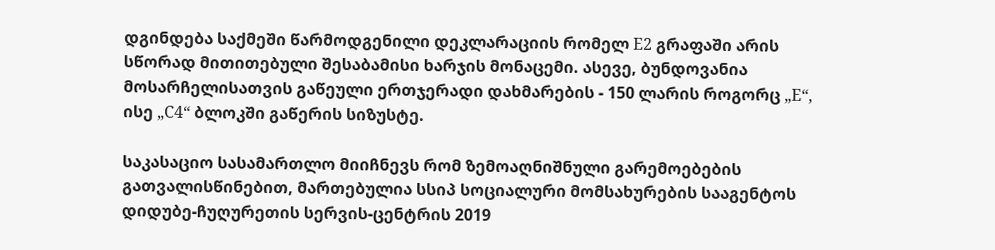დგინდება საქმეში წარმოდგენილი დეკლარაციის რომელ E2 გრაფაში არის სწორად მითითებული შესაბამისი ხარჯის მონაცემი. ასევე, ბუნდოვანია მოსარჩელისათვის გაწეული ერთჯერადი დახმარების - 150 ლარის როგორც „E“, ისე „C4“ ბლოკში გაწერის სიზუსტე.

საკასაციო სასამართლო მიიჩნევს რომ ზემოაღნიშნული გარემოებების გათვალისწინებით, მართებულია სსიპ სოციალური მომსახურების სააგენტოს დიდუბე-ჩუღურეთის სერვის-ცენტრის 2019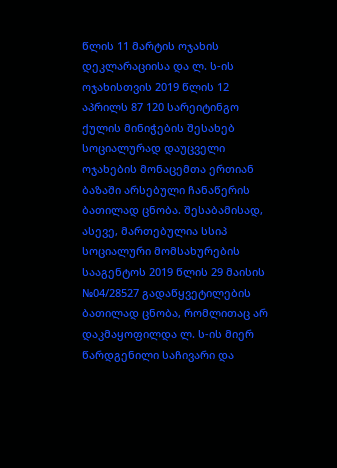წლის 11 მარტის ოჯახის დეკლარაციისა და ლ. ს-ის ოჯახისთვის 2019 წლის 12 აპრილს 87 120 სარეიტინგო ქულის მინიჭების შესახებ სოციალურად დაუცველი ოჯახების მონაცემთა ერთიან ბაზაში არსებული ჩანაწერის ბათილად ცნობა. შესაბამისად, ასევე, მართებულია სსიპ სოციალური მომსახურების სააგენტოს 2019 წლის 29 მაისის №04/28527 გადაწყვეტილების ბათილად ცნობა, რომლითაც არ დაკმაყოფილდა ლ. ს-ის მიერ წარდგენილი საჩივარი და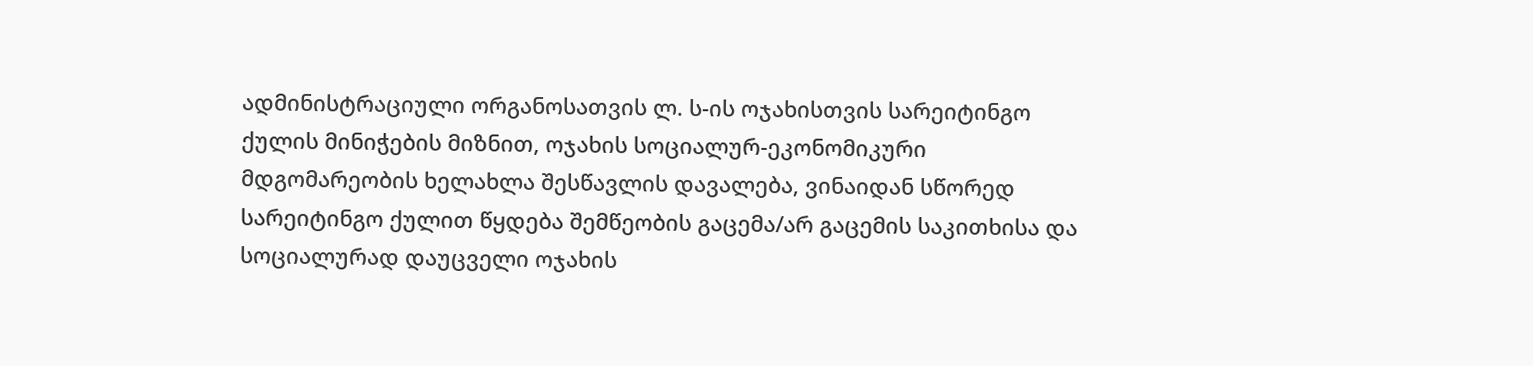ადმინისტრაციული ორგანოსათვის ლ. ს-ის ოჯახისთვის სარეიტინგო ქულის მინიჭების მიზნით, ოჯახის სოციალურ-ეკონომიკური მდგომარეობის ხელახლა შესწავლის დავალება, ვინაიდან სწორედ სარეიტინგო ქულით წყდება შემწეობის გაცემა/არ გაცემის საკითხისა და სოციალურად დაუცველი ოჯახის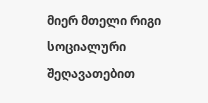მიერ მთელი რიგი სოციალური შეღავათებით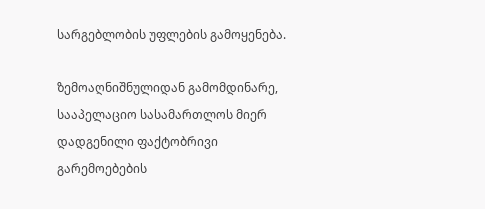სარგებლობის უფლების გამოყენება.

ზემოაღნიშნულიდან გამომდინარე, სააპელაციო სასამართლოს მიერ დადგენილი ფაქტობრივი გარემოებების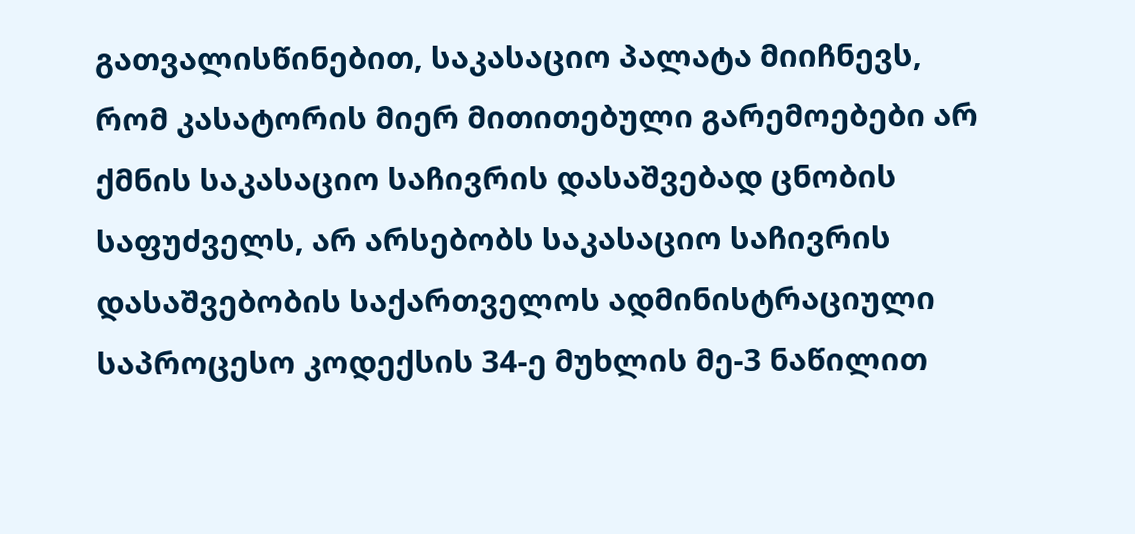გათვალისწინებით, საკასაციო პალატა მიიჩნევს, რომ კასატორის მიერ მითითებული გარემოებები არ ქმნის საკასაციო საჩივრის დასაშვებად ცნობის საფუძველს, არ არსებობს საკასაციო საჩივრის დასაშვებობის საქართველოს ადმინისტრაციული საპროცესო კოდექსის 34-ე მუხლის მე-3 ნაწილით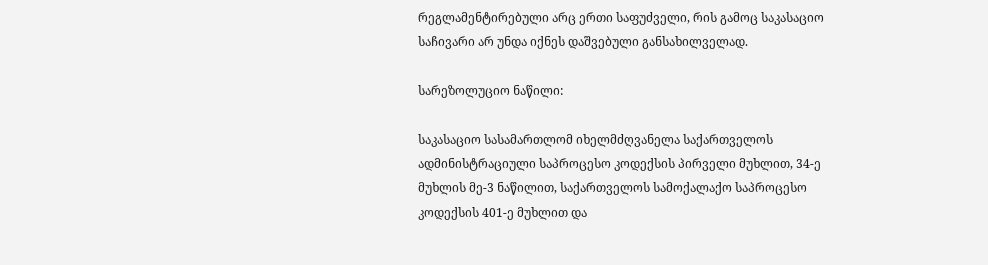რეგლამენტირებული არც ერთი საფუძველი, რის გამოც საკასაციო საჩივარი არ უნდა იქნეს დაშვებული განსახილველად.

სარეზოლუციო ნაწილი:

საკასაციო სასამართლომ იხელმძღვანელა საქართველოს ადმინისტრაციული საპროცესო კოდექსის პირველი მუხლით, 34-ე მუხლის მე-3 ნაწილით, საქართველოს სამოქალაქო საპროცესო კოდექსის 401-ე მუხლით და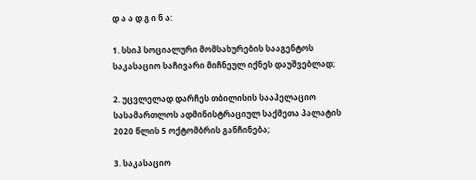დ ა ა დ გ ი ნ ა:

1. სსიპ სოციალური მომსახურების სააგენტოს საკასაციო საჩივარი მიჩნეულ იქნეს დაუშვებლად;

2. უცვლელად დარჩეს თბილისის სააპელაციო სასამართლოს ადმინისტრაციულ საქმეთა პალატის 2020 წლის 5 ოქტომბრის განჩინება;

3. საკასაციო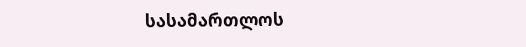სასამართლოს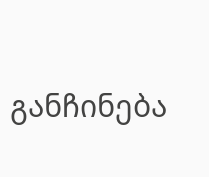განჩინება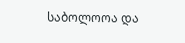საბოლოოა და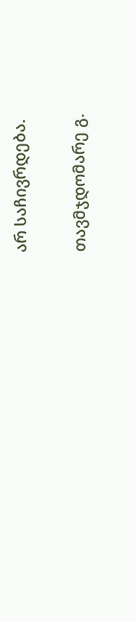არ საჩივრდება.

თავმჯდომარე გ.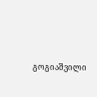გოგიაშვილი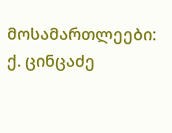მოსამართლეები: ქ. ცინცაძე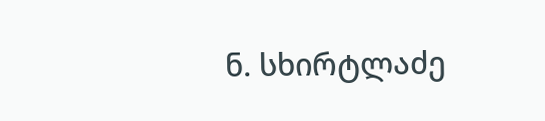ნ. სხირტლაძე